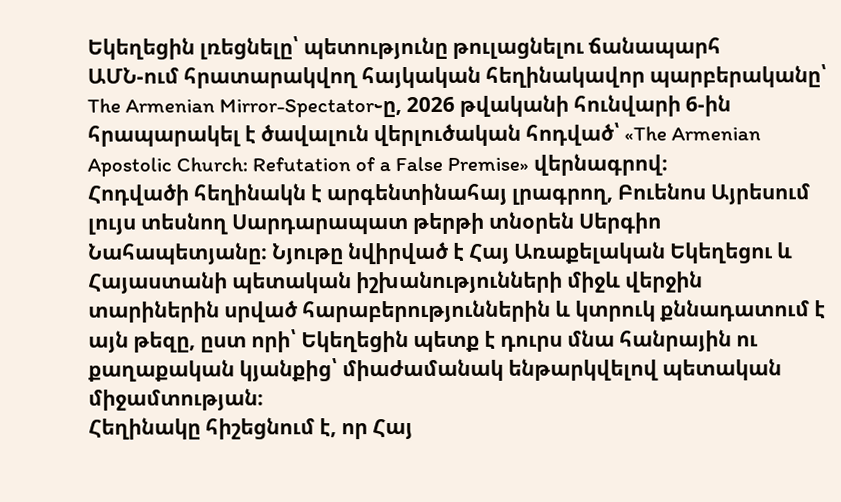Եկեղեցին լռեցնելը՝ պետությունը թուլացնելու ճանապարհ
ԱՄՆ-ում հրատարակվող հայկական հեղինակավոր պարբերականը՝ The Armenian Mirror-Spectator֊ը, 2026 թվականի հունվարի 6-ին հրապարակել է ծավալուն վերլուծական հոդված՝ «The Armenian Apostolic Church: Refutation of a False Premise» վերնագրով։
Հոդվածի հեղինակն է արգենտինահայ լրագրող, Բուենոս Այրեսում լույս տեսնող Սարդարապատ թերթի տնօրեն Սերգիո Նահապետյանը։ Նյութը նվիրված է Հայ Առաքելական Եկեղեցու և Հայաստանի պետական իշխանությունների միջև վերջին տարիներին սրված հարաբերություններին և կտրուկ քննադատում է այն թեզը, ըստ որի՝ Եկեղեցին պետք է դուրս մնա հանրային ու քաղաքական կյանքից՝ միաժամանակ ենթարկվելով պետական միջամտության։
Հեղինակը հիշեցնում է, որ Հայ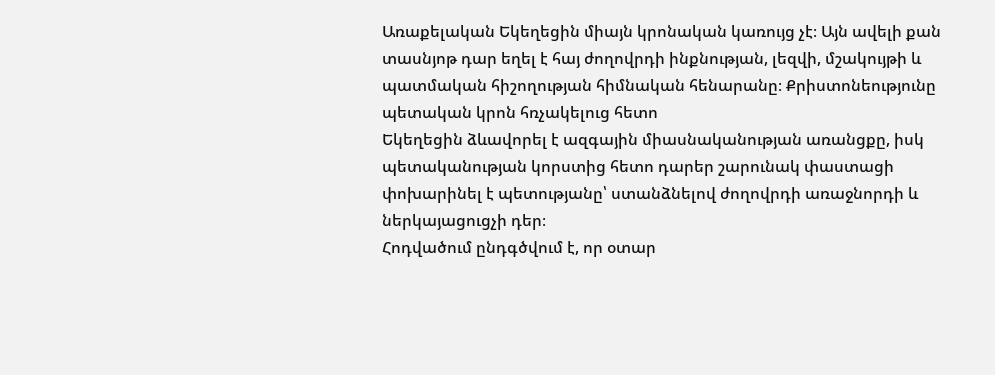Առաքելական Եկեղեցին միայն կրոնական կառույց չէ։ Այն ավելի քան տասնյոթ դար եղել է հայ ժողովրդի ինքնության, լեզվի, մշակույթի և պատմական հիշողության հիմնական հենարանը։ Քրիստոնեությունը պետական կրոն հռչակելուց հետո
Եկեղեցին ձևավորել է ազգային միասնականության առանցքը, իսկ պետականության կորստից հետո դարեր շարունակ փաստացի փոխարինել է պետությանը՝ ստանձնելով ժողովրդի առաջնորդի և ներկայացուցչի դեր։
Հոդվածում ընդգծվում է, որ օտար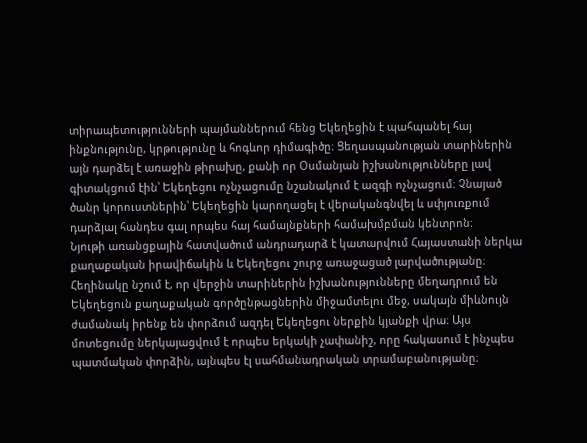տիրապետությունների պայմաններում հենց Եկեղեցին է պահպանել հայ ինքնությունը, կրթությունը և հոգևոր դիմագիծը։ Ցեղասպանության տարիներին այն դարձել է առաջին թիրախը, քանի որ Օսմանյան իշխանությունները լավ գիտակցում էին՝ Եկեղեցու ոչնչացումը նշանակում է ազգի ոչնչացում։ Չնայած ծանր կորուստներին՝ Եկեղեցին կարողացել է վերականգնվել և սփյուռքում դարձյալ հանդես գալ որպես հայ համայնքների համախմբման կենտրոն։
Նյութի առանցքային հատվածում անդրադարձ է կատարվում Հայաստանի ներկա քաղաքական իրավիճակին և Եկեղեցու շուրջ առաջացած լարվածությանը։
Հեղինակը նշում է, որ վերջին տարիներին իշխանությունները մեղադրում են Եկեղեցուն քաղաքական գործընթացներին միջամտելու մեջ, սակայն միևնույն ժամանակ իրենք են փորձում ազդել Եկեղեցու ներքին կյանքի վրա։ Այս մոտեցումը ներկայացվում է որպես երկակի չափանիշ, որը հակասում է ինչպես պատմական փորձին, այնպես էլ սահմանադրական տրամաբանությանը։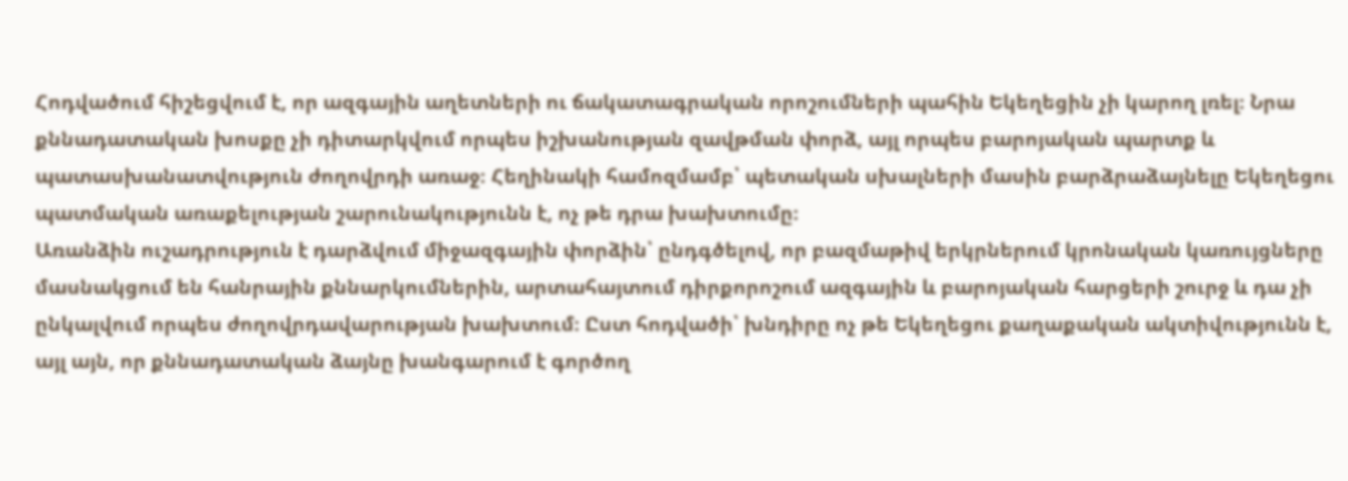Հոդվածում հիշեցվում է, որ ազգային աղետների ու ճակատագրական որոշումների պահին Եկեղեցին չի կարող լռել։ Նրա քննադատական խոսքը չի դիտարկվում որպես իշխանության զավթման փորձ, այլ որպես բարոյական պարտք և պատասխանատվություն ժողովրդի առաջ։ Հեղինակի համոզմամբ՝ պետական սխալների մասին բարձրաձայնելը Եկեղեցու պատմական առաքելության շարունակությունն է, ոչ թե դրա խախտումը։
Առանձին ուշադրություն է դարձվում միջազգային փորձին՝ ընդգծելով, որ բազմաթիվ երկրներում կրոնական կառույցները մասնակցում են հանրային քննարկումներին, արտահայտում դիրքորոշում ազգային և բարոյական հարցերի շուրջ և դա չի ընկալվում որպես ժողովրդավարության խախտում։ Ըստ հոդվածի՝ խնդիրը ոչ թե Եկեղեցու քաղաքական ակտիվությունն է, այլ այն, որ քննադատական ձայնը խանգարում է գործող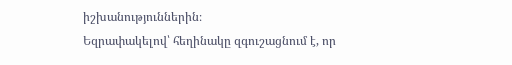իշխանություններին։
Եզրափակելով՝ հեղինակը զգուշացնում է, որ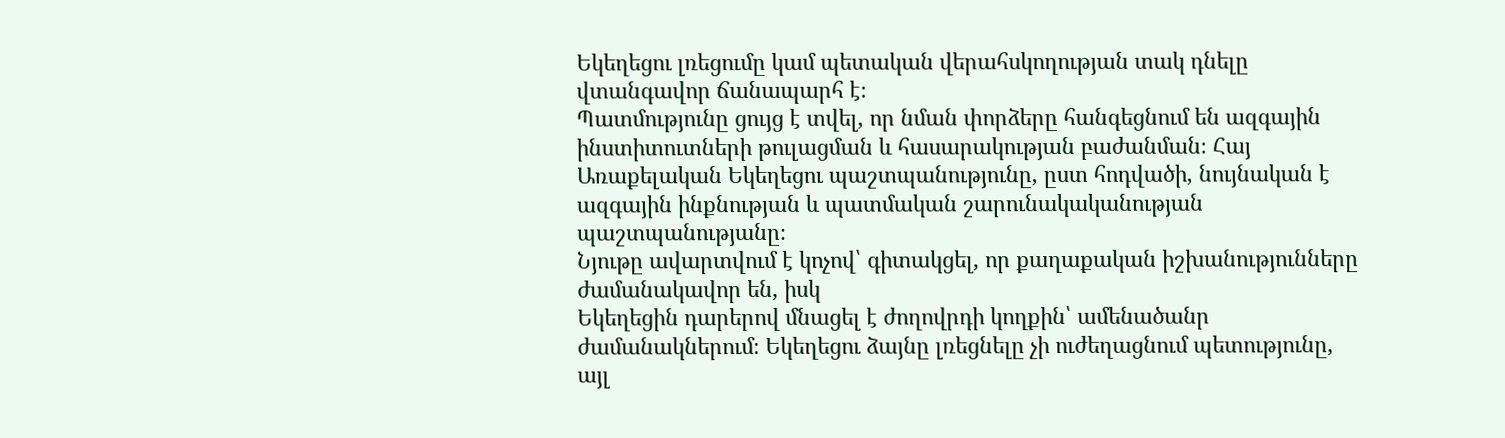Եկեղեցու լռեցումը կամ պետական վերահսկողության տակ դնելը վտանգավոր ճանապարհ է։
Պատմությունը ցույց է տվել, որ նման փորձերը հանգեցնում են ազգային ինստիտուտների թուլացման և հասարակության բաժանման։ Հայ Առաքելական Եկեղեցու պաշտպանությունը, ըստ հոդվածի, նույնական է ազգային ինքնության և պատմական շարունակականության պաշտպանությանը։
Նյութը ավարտվում է կոչով՝ գիտակցել, որ քաղաքական իշխանությունները ժամանակավոր են, իսկ
Եկեղեցին դարերով մնացել է ժողովրդի կողքին՝ ամենածանր ժամանակներում։ Եկեղեցու ձայնը լռեցնելը չի ուժեղացնում պետությունը, այլ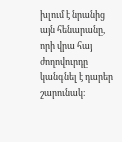խլում է նրանից այն հենարանը, որի վրա հայ ժողովուրդը կանգնել է դարեր շարունակ։